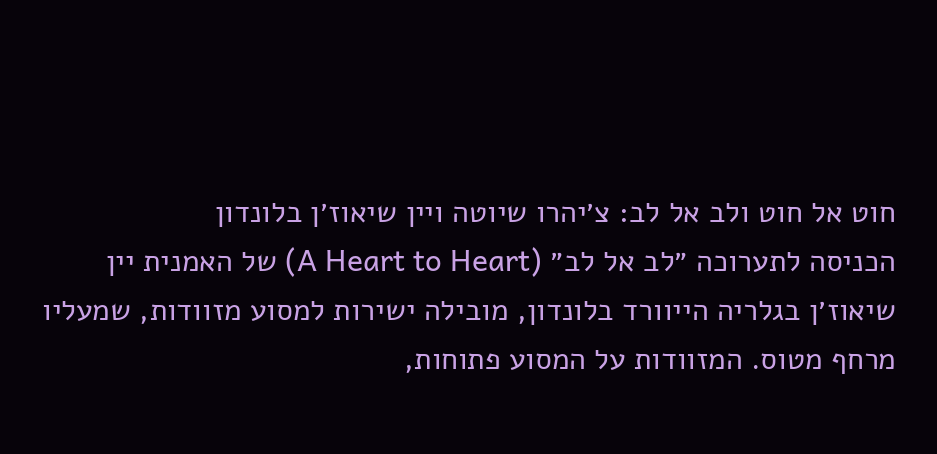חוט אל חוט ולב אל לב: צ׳יהרו שיוטה ויין שיאוז׳ן בלונדון
הכניסה לתערוכה ״לב אל לב״ (A Heart to Heart) של האמנית יין שיאוז׳ן בגלריה הייוורד בלונדון, מובילה ישירות למסוע מזוודות, שמעליו מרחף מטוס. המזוודות על המסוע פתוחות,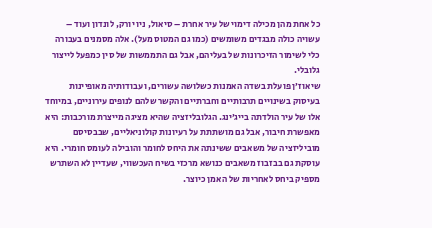כל אחת מהן מכילה דימוי של עיר אחרת – סיאול, ניו יורק, לונדון ועוד – עשויה כולה מבגדים משומשים (כמו גם המטוס מעל). אלה מסמנים בעבורה כלי לשימור הזיכרונות של בעליהם, אבל גם התממשות של סין כמפעל לייצור גלובלי.
שיאוז׳ן פועלת בשדה האמנות כשלושה עשורים, ועבודותיה מאופיינות בעיסוק בשינויים תרבותיים וחברתיים והקשר שלהם לנופים עירוניים, במיוחד אלו של עיר הולדתה בייג׳ינג. הגלובליזציה שהיא מציגה מייצרת מורכבות: היא מאפשרת חיבור, אבל גם מושתתת על רעיונות קולוניאליים, שבבסיסם מוביליזציה של משאבים ששינתה את היחס לחומר והובילה לעומס חומרי. היא עוסקת גם בבזבוז משאבים כנושא מרכזי בשיח העכשווי, שעדיין לא השתרש מספיק ביחס לאחריות של האמן כיוצר.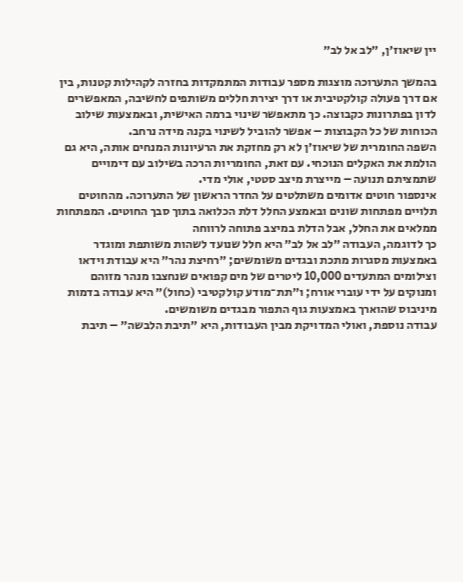יין שיאוז׳ן, ״לב אל לב״

בהמשך התערוכה מוצגות מספר עבודות המתמקדות בחזרה לקהילות קטנות, בין אם דרך פעולה קולקטיבית או דרך יצירת חללים משותפים לחשיבה, המאפשרים לדון בפתרונות כקבוצה. כך מתאפשר שינוי ברמה האישית, ובאמצעות שילוב הכוחות של כל הקבוצות – אפשר להוביל לשינוי בקנה מידה נרחב.
השפה החומרית של שיאוז׳ן לא רק מחזקת את הרעיונות המנחים אותה, היא גם הולמת את האקלים הנוכחי. עם זאת, החומריות הרכה בשילוב עם דימויים שתמציתם תנועה – מייצרת מיצב סטטי, אולי מדי.
אינספור חוטים אדומים משתלטים על החדר הראשון של התערוכה. מהחוטים תלויים מפתחות שונים ובאמצע החלל דלת הכלואה בתוך סבך החוטים. המפתחות ממלאים את החלל, אבל הדלת במיצב פתוחה לרווחה
כך לדוגמה, העבודה ״לב אל לב״ היא חלל שנועד לשהות משותפת ומוגדר באמצעות מסגרות מתכת ובגדים משומשים; ״רחיצת נהר״ היא עבודת וידאו וצילומים המתעדים 10,000 ליטרים של מים קפואים שנחצבו מנהר מזוהם ומנוקים על ידי עוברי אורח; ו״תת־מודע קולקטיבי (כחול)״ היא עבודה בדמות מיניבוס שהוארך באמצעות גוף התפור מבגדים משומשים.
עבודה נוספת, ואולי המדויקת מבין העבודות, היא ״תיבת הלבשה״ – תיבת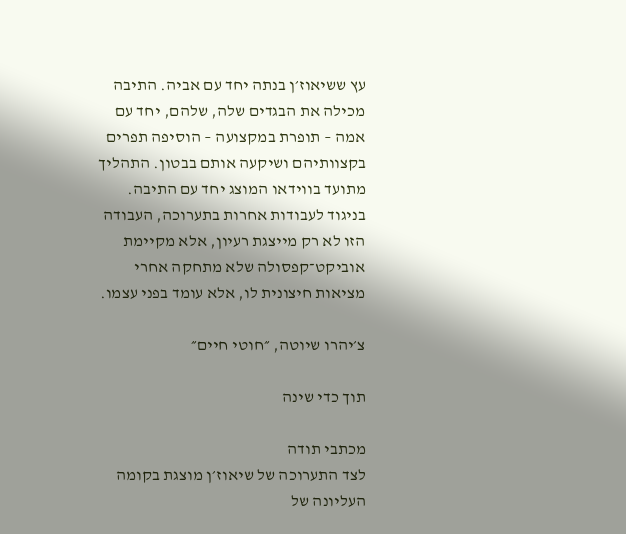עץ ששיאוז׳ן בנתה יחד עם אביה. התיבה מכילה את הבגדים שלה, שלהם, יחד עם אמה – תופרת במקצועה – הוסיפה תפרים בקצוותיהם ושיקעה אותם בבטון. התהליך מתועד בווידאו המוצג יחד עם התיבה. בניגוד לעבודות אחרות בתערוכה, העבודה הזו לא רק מייצגת רעיון, אלא מקיימת אוביקט־קפסולה שלא מתחקה אחרי מציאות חיצונית לו, אלא עומד בפני עצמו.

צ׳יהרו שיוטה, ״חוטי חיים״

תוך כדי שינה

מכתבי תודה
לצד התערוכה של שיאוז׳ן מוצגת בקומה העליונה של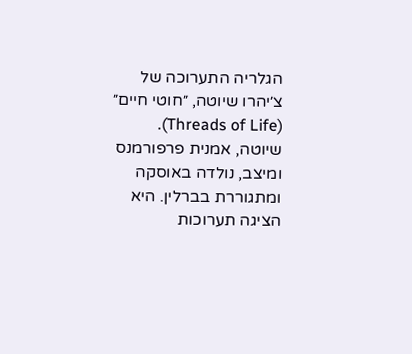הגלריה התערוכה של צ׳יהרו שיוטה, ״חוטי חיים״ (Threads of Life). שיוטה, אמנית פרפורמנס ומיצב, נולדה באוסקה ומתגוררת בברלין. היא הציגה תערוכות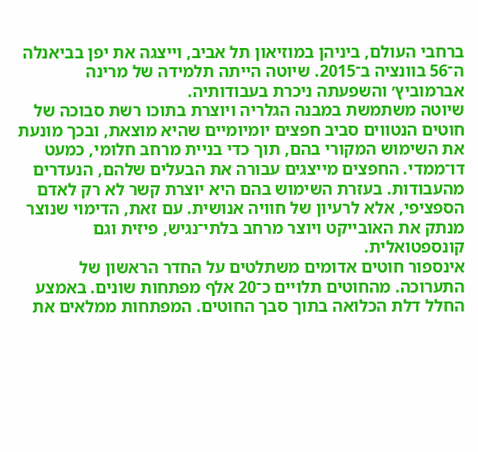ברחבי העולם, ביניהן במוזיאון תל אביב, וייצגה את יפן בביאנלה ה־56 בוונציה ב־2015. שיוטה הייתה תלמידה של מרינה אברמוביץ׳ והשפעתה ניכרת בעבודותיה.
שיוטה משתמשת במבנה הגלריה ויוצרת בתוכו רשת סבוכה של חוטים הנטווים סביב חפצים יומיומיים שהיא מוצאת, ובכך מונעת את השימוש המקורי בהם, תוך כדי בניית מרחב חלומי, כמעט דו־ממדי. החפצים מייצגים עבורה את הבעלים שלהם, הנעדרים מהעבודות. בעזרת השימוש בהם היא יוצרת קשר לא רק לאדם הספציפי, אלא לרעיון של חוויה אנושית. עם זאת, הדימוי שנוצר מנתק את האובייקט ויוצר מרחב בלתי־נגיש, פיזית וגם קונספטואלית.
אינספור חוטים אדומים משתלטים על החדר הראשון של התערוכה. מהחוטים תלויים כ־20 אלף מפתחות שונים. באמצע החלל דלת הכלואה בתוך סבך החוטים. המפתחות ממלאים את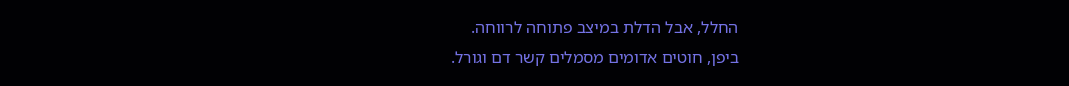החלל, אבל הדלת במיצב פתוחה לרווחה.
ביפן, חוטים אדומים מסמלים קשר דם וגורל.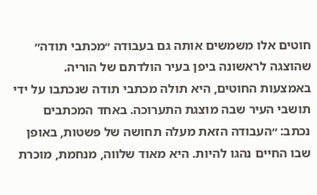חוטים אלו משמשים אותה גם בעבודה ״מכתבי תודה״ שהוצגה לראשונה ביפן בעיר הולדתם של הוריה. באמצעות החוטים, היא תולה מכתבי תודה שנכתבו על ידי תושבי העיר שבה מוצגת התערוכה. באחד המכתבים נכתב: ״העבודה הזאת מעלה תחושה של פשטות, באופן שבו החיים נהגו להיות. היא מאוד שלווה, מנחמת, מוכרת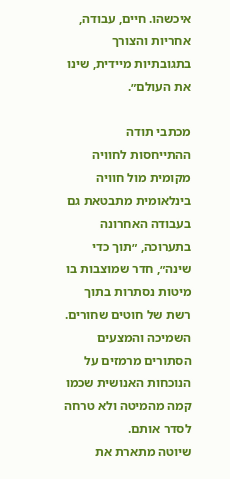איכשהו. חיים, עבודה, אחריות והצורך בתגובתיות מיידית, שינו את העולם״.

מכתבי תודה
ההתייחסות לחוויה מקומית מול חוויה בינלאומית מתבטאת גם בעבודה האחרונה בתערוכה, ״תוך כדי שינה״, חדר שמוצבות בו מיטות נסתרות בתוך רשת של חוטים שחורים. השמיכה והמצעים הסתורים מרמזים על הנוכחות האנושית שכמו קמה מהמיטה ולא טרחה לסדר אותם.
שיוטה מתארת את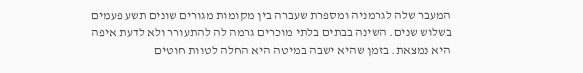המעבר שלה לגרמניה ומספרת שעברה בין מקומות מגורים שונים תשע פעמים בשלוש שנים. השינה בבתים בלתי מוכרים גרמה לה להתעורר ולא לדעת איפה היא נמצאת. בזמן שהיא ישבה במיטה היא החלה לטוות חוטים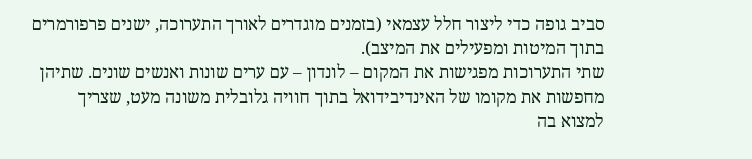סביב גופה כדי ליצור חלל עצמאי (בזמנים מוגדרים לאורך התערוכה, ישנים פרפורמרים בתוך המיטות ומפעילים את המיצב).
שתי התערוכות מפגישות את המקום – לונדון – עם ערים שונות ואנשים שונים. שתיהן מחפשות את מקומו של האינדיבידואל בתוך חוויה גלובלית משונה מעט, שצריך למצוא בה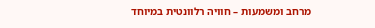מרחב ומשמעות – חוויה רלוונטית במיוחד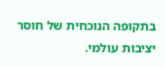בתקופה הנוכחית של חוסר יציבות עולמי.